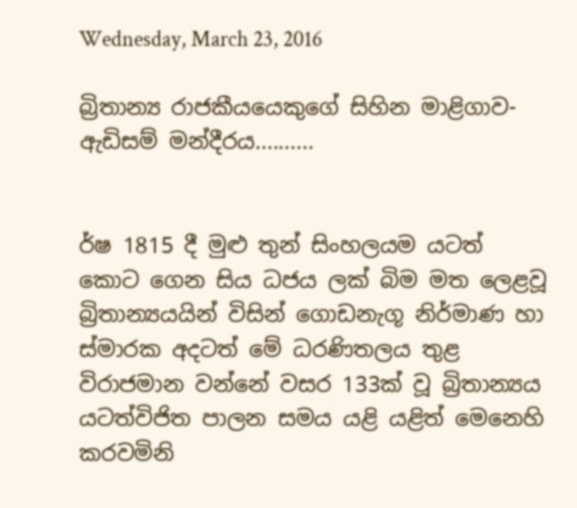Wednesday, March 23, 2016

බ්‍රිතාන්‍ය රාජකීයයෙකුගේ සිහින මාළිගාව- ඇඩිසම් මන්දීරය..........


ර්ෂ 1815 දී මුළු තුන් සිංහලයම යටත් කොට ගෙන සිය ධජය ලක් බිම මත ලෙළවූ බ්‍රිතාන්‍යයයින් විසින් ගොඩනැගූ නිර්මාණ හා ස්මාරක අදටත් මේ ධරණිතලය තුළ විරාජමාන වන්නේ වසර 133ක් වූ බ්‍රිතාන්‍යය යටත්විජිත පාලන සමය යළි යළිත් මෙනෙහි කරවමිනි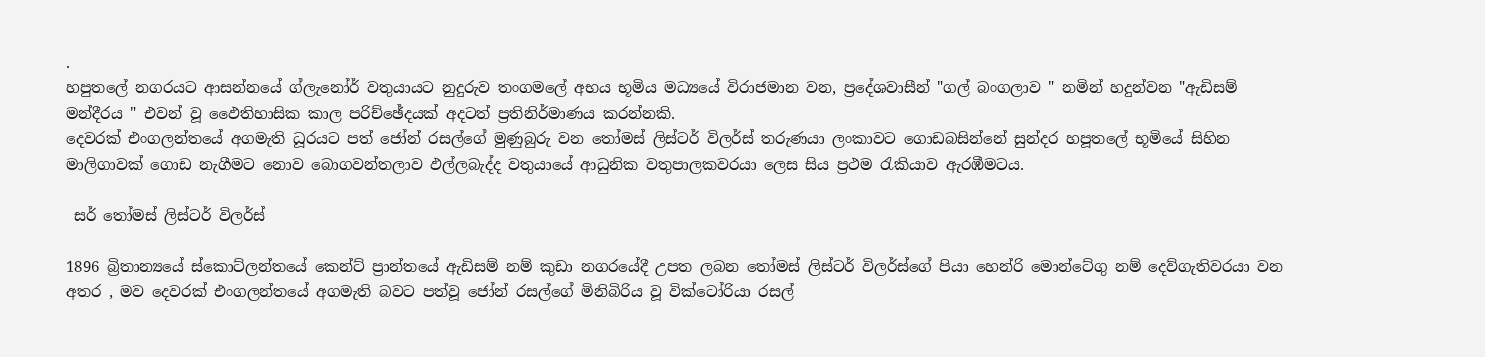.
හපුතලේ නගරයට ආසන්නයේ ග්ලැනෝර් වතුයායට නුදුරුව තංගමලේ අභය භූමිය මධ්‍යයේ විරාජමාන වන, ප්‍රදේශවාසීන් "ගල් බංගලාව " නමින් හදුන්වන "ඇඩිසම් මන්දීරය " එවන් වූ ඵෛතිහාසික කාල පරිච්ඡේදයක් අදටත් ප්‍රතිනිර්මාණය කරන්නකි.
දෙවරක් එංගලන්තයේ අගමැති ධූරයට පත් ජෝන් රසල්ගේ මුණුබුරු වන තෝමස් ලිස්ටර් විලර්ස් තරුණයා ලංකාවට ගොඩබසින්නේ සුන්දර හපූතලේ භූමියේ සිහින මාලිගාවක් ගොඩ නැගීමට නොව බොගවන්තලාව ඵල්ලබැද්ද වතුයායේ ආධුනික වතුපාලකවරයා ලෙස සිය ප්‍රථම රැකියාව ඇරඹීමටය.

 සර් තෝමස් ලිස්ටර් විලර්ස්

1896 බ්‍රිතාන්‍යයේ ස්කොට්ලන්තයේ කෙන්ට් ප්‍රාන්තයේ ඇඩිසම් නම් කුඩා නගරයේදී උපත ලබන තෝමස් ලිස්ටර් විලර්ස්ගේ පියා හෙන්රි මොන්ටේගු නම් දෙව්ගැතිවරයා වන අතර , මව දෙවරක් එංගලන්තයේ අගමැති බවට පත්වූ ජෝන් රසල්ගේ මිනිබිරිය වූ වික්ටෝරියා රසල්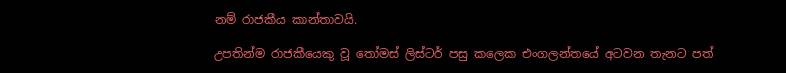නම් රාජකීය කාන්තාවයි.

උපතින්ම රාජකීයෙකු වූ තෝමස් ලිස්ටර් පසු කලෙක එංගලන්තයේ අටවන තැනට පත්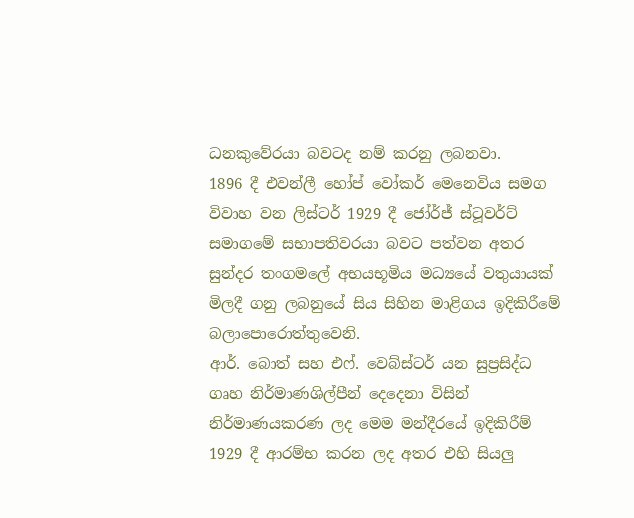ධනකුවේරයා බවටද නම් කරනු ලබනවා.
1896 දී එවන්ලී හෝප් වෝකර් මෙනෙවිය සමග විවාහ වන ලිස්ටර් 1929 දී ජෝර්ජ් ස්ටූවර්ට් සමාගමේ සභාපතිවරයා බවට පත්වන අතර සුන්දර තංගමලේ අභයභූමිය මධ්‍යයේ වතුයායක් මිලදී ගනු ලබනුයේ සිය සිහින මාළිගය ඉදිකිරීමේ බලාපොරොත්තුවෙනි.
ආර්. බොත් සහ එෆ්. වෙබ්ස්ටර් යන සුප්‍රසිද්ධ ගෘහ නිර්මාණශිල්පීන් දෙදෙනා විසින් නිර්මාණයකරණ ලද මෙම මන්දීරයේ ඉදිකිරීම් 1929 දී ආරම්භ කරන ලද අතර එහි සියලු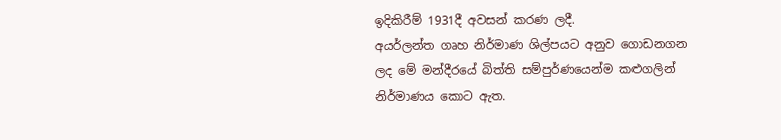ඉදිකිරීම් 1931දී අවසන් කරණ ලදී.
අයර්ලන්ත ගෘහ නිර්මාණ ශිල්පයට අනුව ගොඩනගන ලද මේ මන්දීරයේ බිත්ති සම්පුර්ණයෙන්ම කළුගලින් නිර්මාණය කොට ඇත.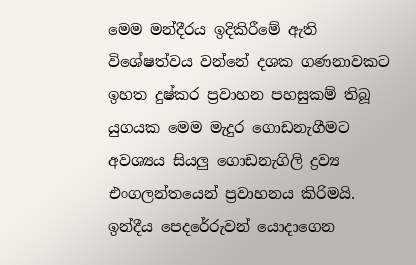මෙම මන්දීරය ඉදිකිරීමේ ඇති විශේෂත්වය වන්නේ දශක ගණනාවකට ඉහත දුෂ්කර ප්‍රවාහන පහසුකම් තිබූ යුගයක මෙම මැදුර ගොඩනැගීමට අවශ්‍යය සියලු ගොඩනැගිලි ද්‍රව්‍ය එංගලන්තයෙන් ප්‍රවාහනය කිරිමයි.
ඉන්දීය පෙදරේරුවන් යොදාගෙන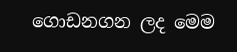ගොඩනගන ලද මෙම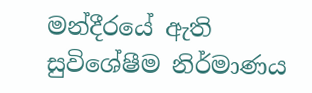මන්දීරයේ ඇති සුවිශේෂීම නිර්මාණය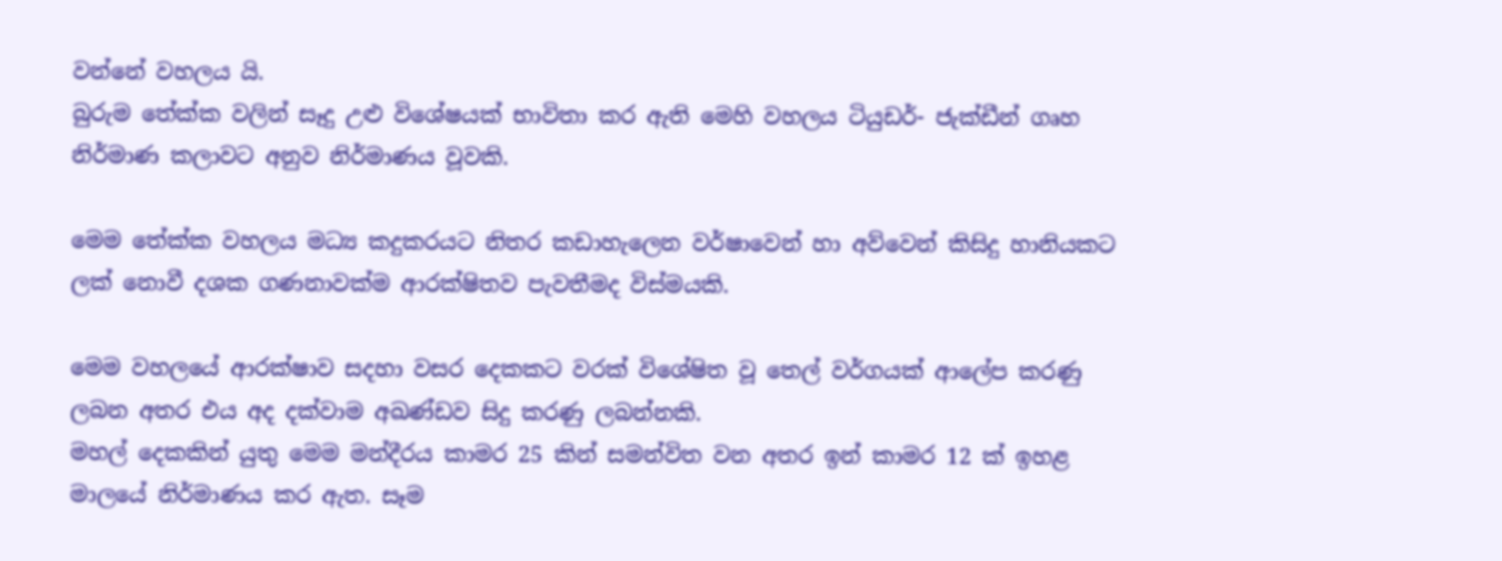වන්නේ වහලය යි.
බුරුම තේක්ක වලින් සෑදු උළු විශේෂයක් භාවිතා කර ඇති මෙහි වහලය ටියුඩර්- ජැක්ඩීන් ගෘහ නිර්මාණ කලාවට අනුව නිර්මාණය වූවකි.

මෙම තේක්ක වහලය මධ්‍ය කදුකරයට නිතර කඩාහැලෙන වර්ෂාවෙන් හා අව්වෙන් කිසිදු හානියකට ලක් නොවී දශක ගණනාවක්ම ආරක්ෂිතව පැවතීමද විස්මයකි.

මෙම වහලයේ ආරක්ෂාව සදහා වසර දෙකකට වරක් විශේෂිත වූ තෙල් වර්ගයක් ආලේප කරණු ලබන අතර එය අද දක්වාම අඛණ්ඩව සිදු කරණු ලබන්නකි.
මහල් දෙකකින් යුතු මෙම මන්දීරය කාමර 25 කින් සමන්විත වන අතර ඉන් කාමර 12 ක් ඉහළ මාලයේ නිර්මාණය කර ඇත. සෑම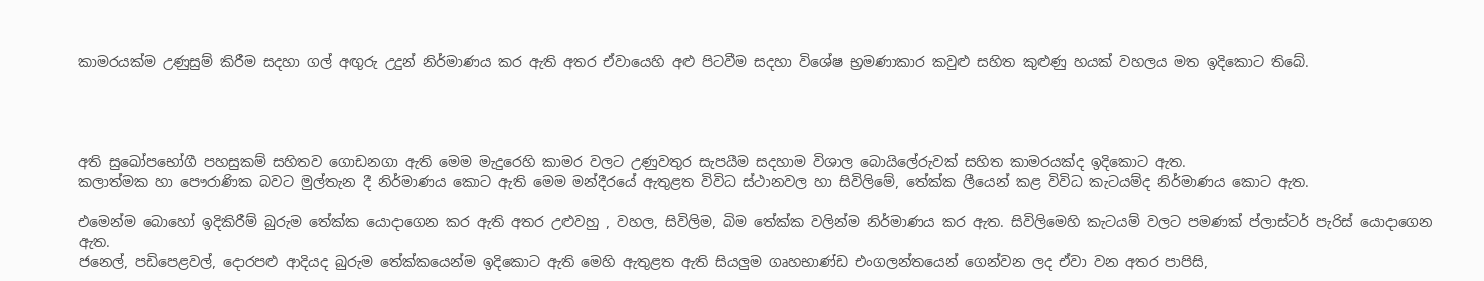කාමරයක්ම උණුසුම් කිරීම සදහා ගල් අඟුරු උදුන් නිර්මාණය කර ඇති අතර ඒවායෙහි අළු පිටවීම සදහා විශේෂ භ්‍රමණාකාර කවුළු සහිත කුළුණු හයක් වහලය මත ඉදිකොට තිබේ.




අති සුඛෝපභෝගී පහසුකම් සහිතව ගොඩනගා ඇති මෙම මැදුරෙහි කාමර වලට උණුවතුර සැපයීම සදහාම විශාල බොයිලේරුවක් සහිත කාමරයක්ද ඉදිකොට ඇත.
කලාත්මක හා පෞරාණික බවට මුල්තැන දී නිර්මාණය කොට ඇති මෙම මන්දීරයේ ඇතුළත විවිධ ස්ථානවල හා සිවිලිමේ, තේක්ක ලීයෙන් කළ විවිධ කැටයම්ද නිර්මාණය කොට ඇත.

එමෙන්ම බොහෝ ඉදිකිරීම් බුරුම තේක්ක යොදාගෙන කර ඇති අතර උළුවහු , වහල, සිවිලිම, බිම තේක්ක වලින්ම නිර්මාණය කර ඇත. සිවිලිමෙහි කැටයම් වලට පමණක් ප්ලාස්ටර් පැරිස් යොදාගෙන ඇත.
ජනෙල්, පඩිපෙළවල්, දොරපළු ආදියද බුරුම තේක්කයෙන්ම ඉදිකොට ඇති මෙහි ඇතුළත ඇති සියලුම ගෘහභාණ්ඩ එංගලන්තයෙන් ගෙන්වන ලද ඒවා වන අතර පාපිසි,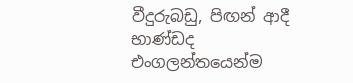වීදුරුබඩු, පිඟන් ආදී භාණ්ඩද එංගලන්තයෙන්ම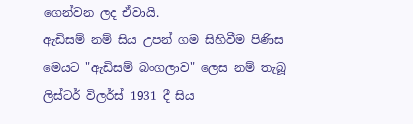ගෙන්වන ලද ඒවායි.
ඇඩිසම් නම් සිය උපන් ගම සිහිවීම පිණිස මෙයට "ඇඩිසම් බංගලාව" ලෙස නම් තැබූ ලිස්ටර් විලර්ස් 1931 දී සිය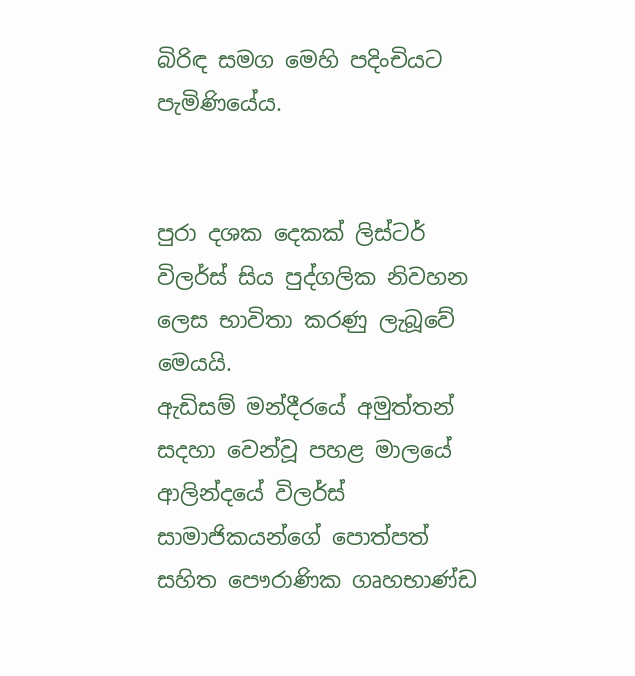බිරිඳ සමග මෙහි පදිංචියට පැමිණියේය.


පුරා දශක දෙකක් ලිස්ටර් විලර්ස් සිය පුද්ගලික නිවහන ලෙස භාවිතා කරණු ලැබූවේ මෙයයි.
ඇඩිසම් මන්දීරයේ අමුත්තන් සදහා වෙන්වූ පහළ මාලයේ ආලින්දයේ විලර්ස් සාමාජිකයන්ගේ පොත්පත් සහිත පෞරාණික ගෘහභාණ්ඩ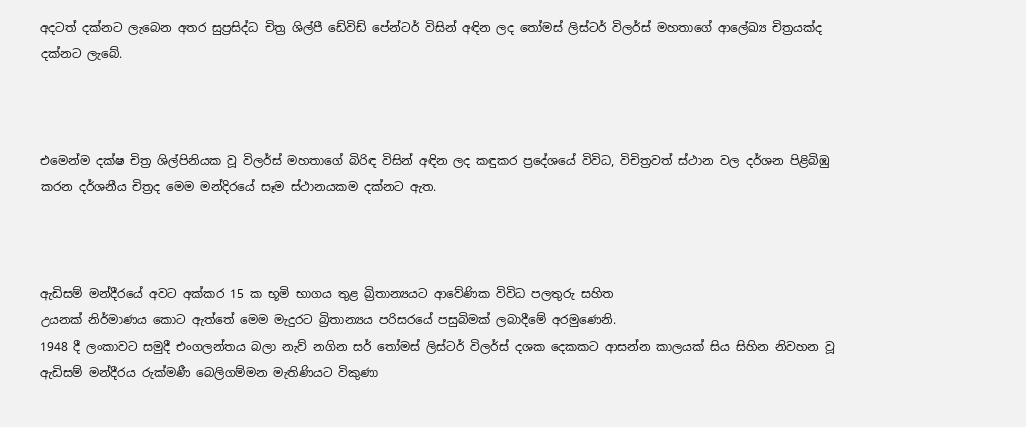අදටත් දක්නට ලැබෙන අතර සුප්‍රසිද්ධ චිත්‍ර ශිල්පී ඩේවිඩ් පේන්ටර් විසින් අඳින ලද තෝමස් ලිස්ටර් විලර්ස් මහතාගේ ආලේඛ්‍ය චිත්‍රයක්ද දක්නට ලැබේ.



එමෙන්ම දක්ෂ චිත්‍ර ශිල්පිනියක වූ විලර්ස් මහතාගේ බිරිඳ විසින් අඳින ලද කඳුකර ප්‍රදේශයේ විවිධ, විචිත්‍රවත් ස්ථාන වල දර්ශන පිළිබිඹු කරන දර්ශනීය චිත්‍රද මෙම මන්දිරයේ සෑම ස්ථානයකම දක්නට ඇත.



ඇඩිසම් මන්දීරයේ අවට අක්කර 15 ක භූමි භාගය තුළ බ්‍රිතාන්‍යයට ආවේණික විවිධ පලතුරු සහිත
උයනක් නිර්මාණය කොට ඇත්තේ මෙම මැදුරට බ්‍රිතාන්‍යය පරිසරයේ පසුබිමක් ලබාදීමේ අරමුණෙනි.
1948 දී ලංකාවට සමුදී එංගලන්තය බලා නැව් නගින සර් තෝමස් ලිස්ටර් විලර්ස් දශක දෙකකට ආසන්න කාලයක් සිය සිහින නිවහන වූ ඇඩිසම් මන්දීරය රුක්මණී බෙලිගම්මන මැතිණියට විකුණා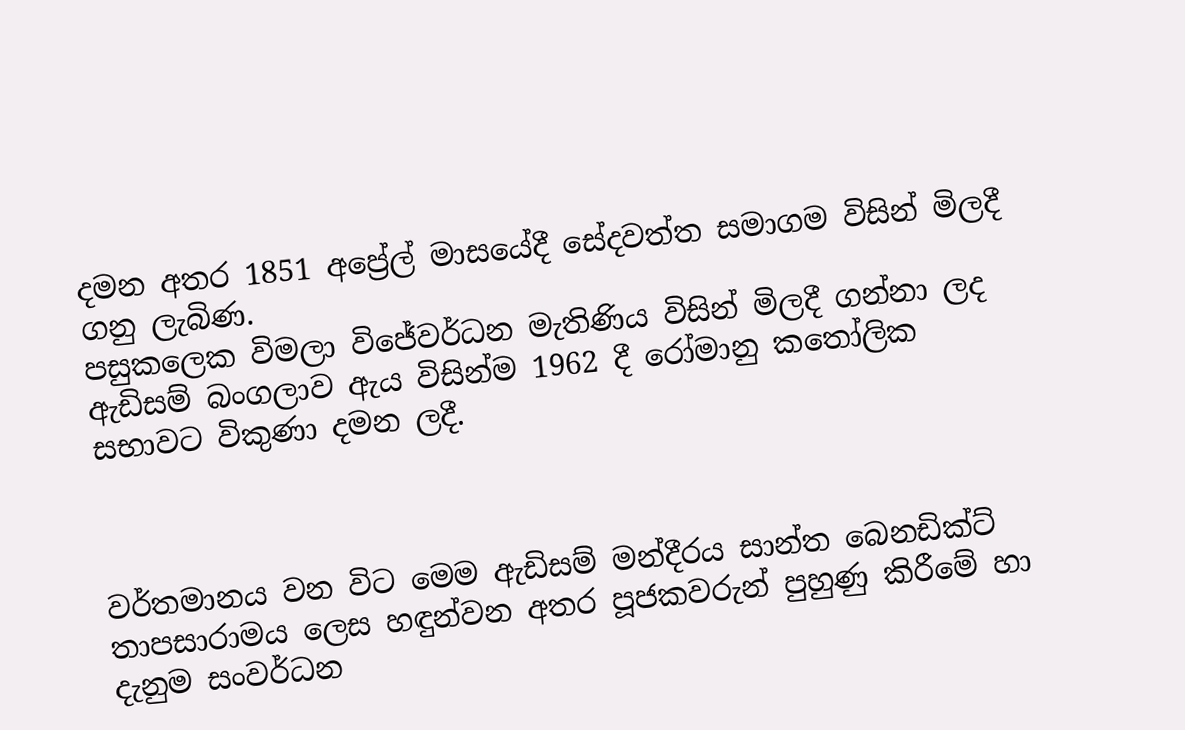දමන අතර 1851 අප්‍රේල් මාසයේදී සේදවත්ත සමාගම විසින් මිලදී ගනු ලැබිණ.
පසුකලෙක විමලා විජේවර්ධන මැතිණිය විසින් මිලදී ගන්නා ලද ඇඩිසම් බංගලාව ඇය විසින්ම 1962 දී රෝමානු කතෝලික සභාවට විකුණා දමන ලදී.



වර්තමානය වන විට මෙම ඇඩිසම් මන්දීරය සාන්ත බෙනඩික්ට් තාපසාරාමය ලෙස හඳුන්වන අතර පූජකවරුන් පුහුණු කිරීමේ හා දැනුම සංවර්ධන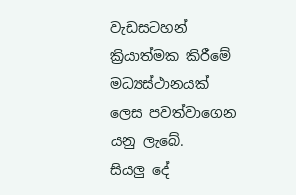වැඩසටහන් ක්‍රියාත්මක කිරීමේ මධ්‍යස්ථානයක් ලෙස පවත්වාගෙන යනු ලැබේ.
සියලු දේ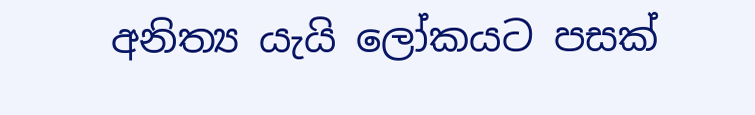අනිත්‍ය යැයි ලෝකයට පසක්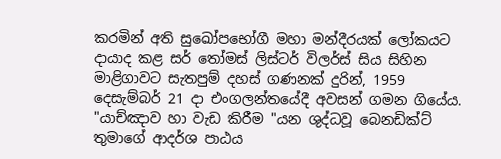කරමින් අති සුඛෝපභෝගී මහා මන්දීරයක් ලෝකයට දායාද කළ සර් තෝමස් ලිස්ටර් විලර්ස් සිය සිහින මාළිගාවට සැතපුම් දහස් ගණනක් දුරින්, 1959 දෙසැම්බර් 21 දා එංගලන්තයේදී අවසන් ගමන ගියේය.
"යාච්ඤාව හා වැඩ කිරීම "යන ශුද්ධවූ බෙනඩික්ට් තුමාගේ ආදර්ශ පාඨය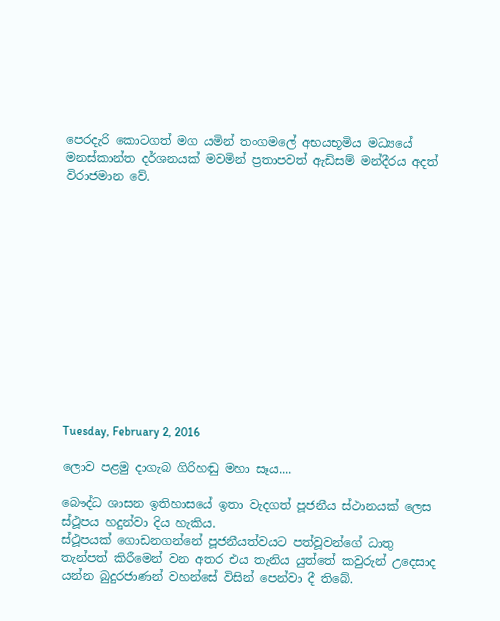පෙරදැරි කොටගත් මග යමින් තංගමලේ අභයභූමිය මධ්‍යයේ මනස්කාන්ත දර්ශනයක් මවමින් ප්‍රතාපවත් ඇඩිසම් මන්දීරය අදත් විරාජමාන වේ.













Tuesday, February 2, 2016

ලොව පළමු දාගැබ ගිරිහඬු මහා සෑය....

බෞද්ධ ශාසන ඉතිහාසයේ ඉතා වැදගත් පූජනීය ස්ථානයක් ලෙස ස්ථූපය හදුන්වා දිය හැකිය.
ස්ථූපයක් ගොඩනගන්නේ පූජනීයත්වයට පත්වූවන්ගේ ධාතු තැන්පත් කිරීමෙන් වන අතර එය තැනිය යුත්තේ කවුරුන් උදෙසාද යන්න බුදුරජාණන් වහන්සේ විසින් පෙන්වා දී තිබේ.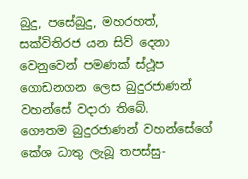බුදු, පසේබුදු, මහරහත්, සක්විතිරජ යන සිව් දෙනා වෙනුවෙන් පමණක් ස්ථූප ගොඩනගන ලෙස බුදුරජාණන් වහන්සේ වදාරා තිබේ.
ගෞතම බුදුරජාණන් වහන්සේගේ කේශ ධාතු ලැබූ තපස්සු-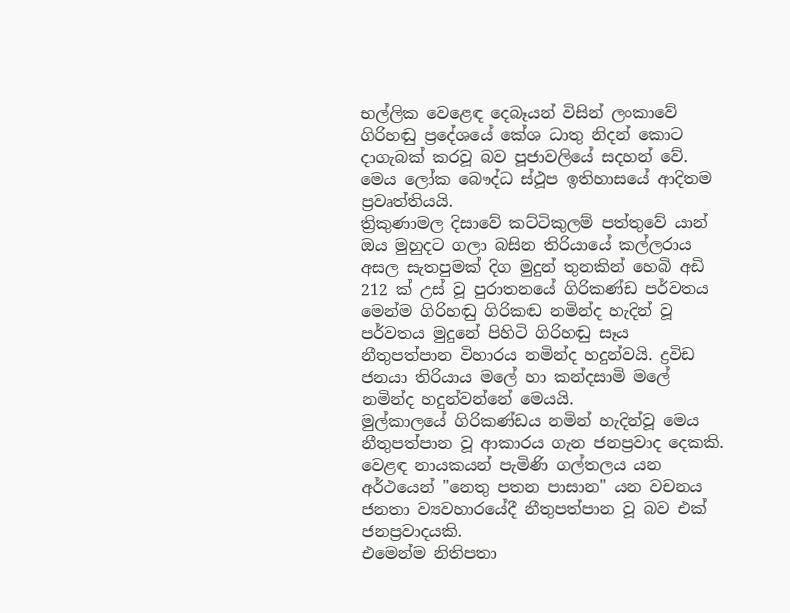භල්ලික වෙළෙඳ දෙබෑයන් විසින් ලංකාවේ ගිරිහඬු ප්‍රදේශයේ කේශ ධාතු නිදන් කොට දාගැබක් කරවූ බව පූජාවලියේ සදහන් වේ.
මෙය ලෝක බෞද්ධ ස්ථූප ඉතිහාසයේ ආදිතම ප්‍රවෘත්තියයි.
ත්‍රිකුණාමල දිසාවේ කට්ටිකුලම් පත්තුවේ යාන් ඔය මුහුදට ගලා බසින තිරියායේ කල්ලරාය අසල සැතපුමක් දිග මුදුන් තුනකින් හෙබි අඩි 212 ක් උස් වූ පුරාතනයේ ගිරිකණ්ඩ පර්වතය මෙන්ම ගිරිහඬු ගිරිකඬ නමින්ද හැදින් වූ පර්වතය මුදුනේ පිහිටි ගිරිහඬු සෑය නීතුපත්පාන විහාරය නමින්ද හදුන්වයි. ද්‍රවිඩ ජනයා තිරියාය මලේ හා කන්දසාමි මලේ නමින්ද හදුන්වන්නේ මෙයයි.
මුල්කාලයේ ගිරිකණ්ඩය නමින් හැදින්වූ මෙය නීතුපත්පාන වූ ආකාරය ගැන ජනප්‍රවාද දෙකකි.
වෙළඳ නායකයන් පැමිණි ගල්තලය යන අර්ථයෙන් "නෙතු පතන පාසාන" යන වචනය ජනතා ව්‍යවහාරයේදී නීතුපත්පාන වූ බව එක් ජනප්‍රවාදයකි.
එමෙන්ම නිතිපතා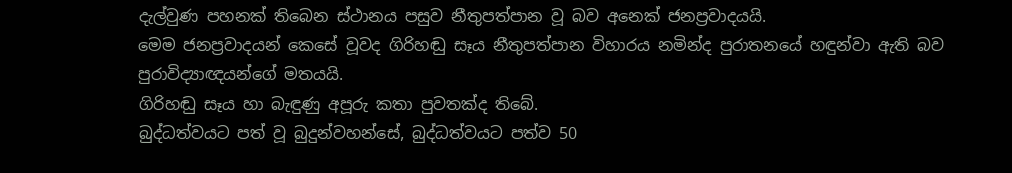දැල්වුණ පහනක් තිබෙන ස්ථානය පසුව නීතුපත්පාන වූ බව අනෙක් ජනප්‍රවාදයයි.
මෙම ජනප්‍රවාදයන් කෙසේ වූවද ගිරිහඬු සෑය නීතුපත්පාන විහාරය නමින්ද පුරාතනයේ හඳුන්වා ඇති බව පුරාවිද්‍යාඥයන්ගේ මතයයි.
ගිරිහඬු සෑය හා බැඳුණු අපූරු කතා පුවතක්ද තිබේ.
බුද්ධත්වයට පත් වූ බුදුන්වහන්සේ, බුද්ධත්වයට පත්ව 50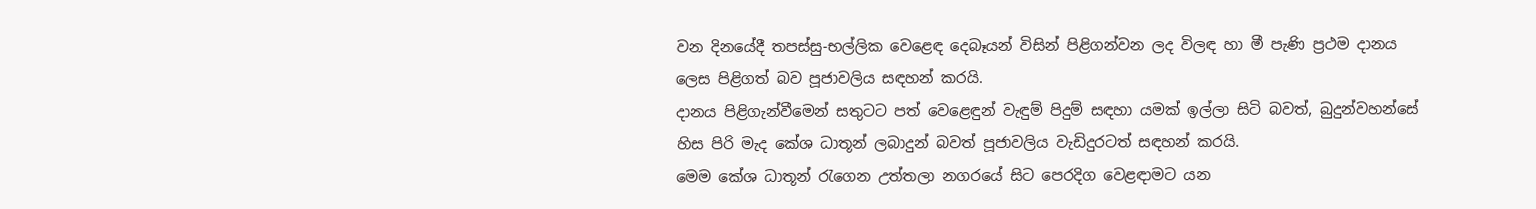වන දිනයේදී තපස්සු-භල්ලික වෙළෙඳ දෙබෑයන් විසින් පිළිගන්වන ලද විලඳ හා මී පැණි ප්‍රථම දානය ලෙස පිළිගත් බව පූජාවලිය සඳහන් කරයි.
දානය පිළිගැන්වීමෙන් සතුටට පත් වෙළෙඳුන් වැඳුම් පිදුම් සඳහා යමක් ඉල්ලා සිටි බවත්, බුදුන්වහන්සේ හිස පිරි මැද කේශ ධාතූන් ලබාදුන් බවත් පූජාවලිය වැඩිදුරටත් සඳහන් කරයි.
මෙම කේශ ධාතූන් රැගෙන උත්තලා නගරයේ සිට පෙරදිග වෙළඳාමට යන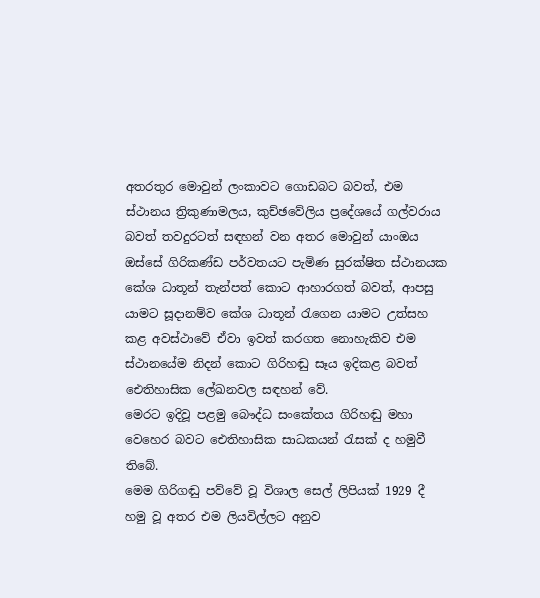අතරතුර මොවුන් ලංකාවට ගොඩබට බවත්, එම ස්ථානය ත්‍රිකුණාමලය, කුච්ඡවේලිය ප්‍රදේශයේ ගල්වරාය බවත් තවදුරටත් සඳහන් වන අතර මොවුන් යාංඔය ඔස්සේ ගිරිකණ්ඩ පර්වතයට පැමිණ සුරක්ෂිත ස්ථානයක කේශ ධාතූන් තැන්පත් කොට ආහාරගත් බවත්, ආපසු යාමට සූදානම්ව කේශ ධාතූන් රැගෙන යාමට උත්සහ කළ අවස්ථාවේ ඒවා ඉවත් කරගත නොහැකිව එම ස්ථානයේම නිදන් කොට ගිරිහඬු සෑය ඉදිකළ බවත් ඓතිහාසික ලේඛනවල සඳහන් වේ.
මෙරට ඉදිවූ පළමු බෞද්ධ සංකේතය ගිරිහඬු මහා වෙහෙර බවට ඓතිහාසික සාධකයන් රැසක් ද හමුවී තිබේ.
මෙම ගිරිගඬු පව්වේ වූ විශාල සෙල් ලිපියක් 1929 දී හමු වූ අතර එම ලියවිල්ලට අනුව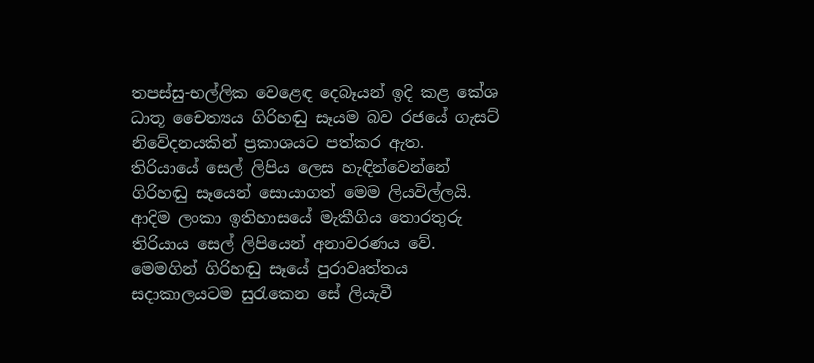තපස්සු-භල්ලික වෙළෙඳ දෙබෑයන් ඉදි කළ කේශ ධාතූ චෛත්‍යය ගිරිහඬු සෑයම බව රජයේ ගැසට් නිවේදනයකින් ප්‍රකාශයට පත්කර ඇත.
තිරියායේ සෙල් ලිපිය ලෙස හැඳින්වෙන්නේ ගිරිහඬු සෑයෙන් සොයාගත් මෙම ලියවිල්ලයි.
ආදිම ලංකා ඉතිහාසයේ මැකීගිය තොරතුරු තිරියාය සෙල් ලිපියෙන් අනාවරණය වේ.
මෙමගින් ගිරිහඬු සෑයේ පුරාවෘත්තය සදාකාලයටම සුරැකෙන සේ ලියැවී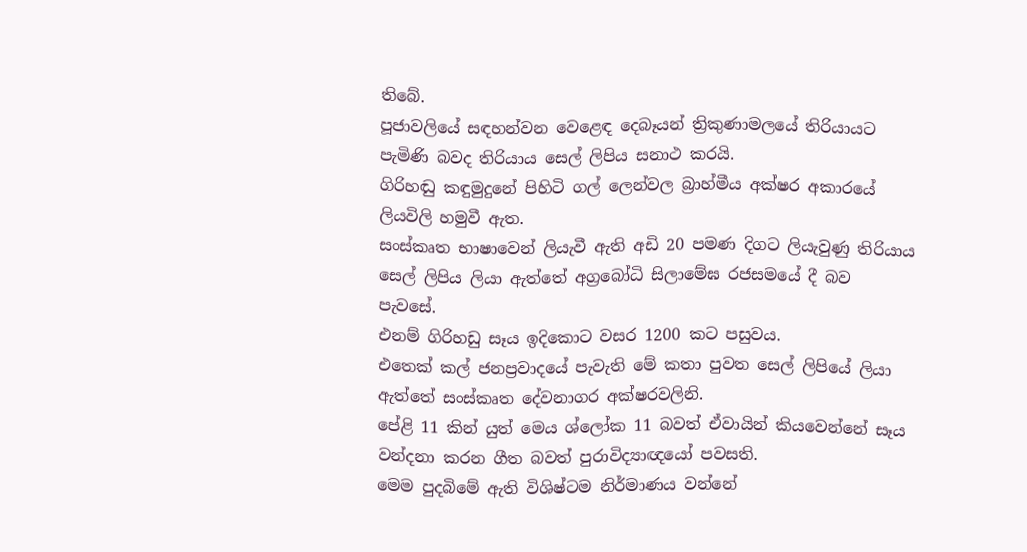තිබේ.
පූජාවලියේ සඳහන්වන වෙළෙඳ දෙබෑයන් ත්‍රිකුණාමලයේ තිරියායට පැමිණි බවද තිරියාය සෙල් ලිපිය සනාථ කරයි.
ගිරිහඬු කඳුමුදුනේ පිහිටි ගල් ලෙන්වල බ්‍රාහ්මීය අක්ෂර අකාරයේ ලියවිලි හමුවී ඇත.
සංස්කෘත භාෂාවෙන් ලියැවී ඇති අඩි 20 පමණ දිගට ලියැවුණු තිරියාය සෙල් ලිපිය ලියා ඇත්තේ අග්‍රබෝධි සිලාමේඝ රජසමයේ දී බව පැවසේ.
එනම් ගිරිහඩු සෑය ඉදිකොට වසර 1200 කට පසුවය.
එතෙක් කල් ජනප්‍රවාදයේ පැවැති මේ කතා පුවත සෙල් ලිපියේ ලියා ඇත්තේ සංස්කෘත දේවනාගර අක්ෂරවලිනි.
පේළි 11 කින් යුත් මෙය ශ්ලෝක 11 බවත් ඒවායින් කියවෙන්නේ සෑය වන්දනා කරන ගීත බවත් පුරාවිද්‍යාඥයෝ පවසති.
මෙම පුදබිමේ ඇති විශිෂ්ටම නිර්මාණය වන්නේ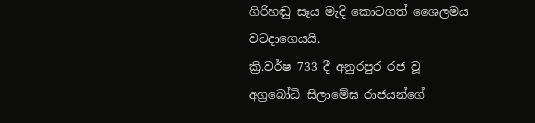ගිරිහඬු සෑය මැදි කොටගත් ශෛලමය වටදාගෙයයි.
ක්‍රි.වර්ෂ 733 දී අනුරපුර රජ වූ අග්‍රබෝධි සිලාමේඝ රාජයන්ගේ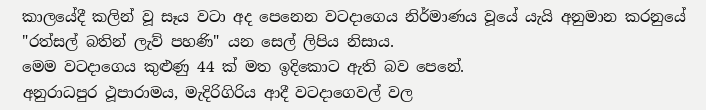කාලයේදී කලින් වූ සෑය වටා අද පෙනෙන වටදාගෙය නිර්මාණය වූයේ යැයි අනුමාන කරනුයේ "රත්සල් බතින් ලැව් පහණි" යන සෙල් ලිපිය නිසාය.
මෙම වටදාගෙය කුළුණු 44 ක් මත ඉදිකොට ඇති බව පෙනේ.
අනුරාධපුර ථූපාරාමය, මැදිරිගිරිය ආදී වටදාගෙවල් වල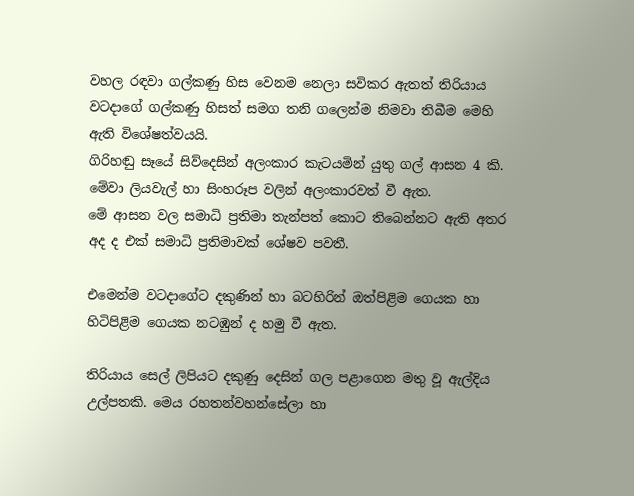වහල රඳවා ගල්කණු හිස වෙනම නෙලා සවිකර ඇතත් තිරියාය වටදාගේ ගල්කණු හිසත් සමග තනි ගලෙන්ම නිමවා තිබීම මෙහි ඇති විශේෂත්වයයි.
ගිරිහඬු සෑයේ සිව්දෙසින් අලංකාර කැටයමින් යුතු ගල් ආසන 4 කි. මේවා ලියවැල් හා සිංහරූප වලින් අලංකාරවත් වී ඇත.
මේ ආසන වල සමාධි ප්‍රතිමා තැන්පත් කොට තිබෙන්නට ඇති අතර අද ද එක් සමාධි ප්‍රතිමාවක් ශේෂව පවතී.

එමෙන්ම වටදාගේට දකුණින් හා බටහිරින් ඔත්පිළිම ගෙයක හා හිටිපිළිම ගෙයක නටඹුන් ද හමු වී ඇත.

තිරියාය සෙල් ලිපියට දකුණු දෙසින් ගල පළාගෙන මතු වූ ඇල්දිය උල්පතකි. මෙය රහතන්වහන්සේලා හා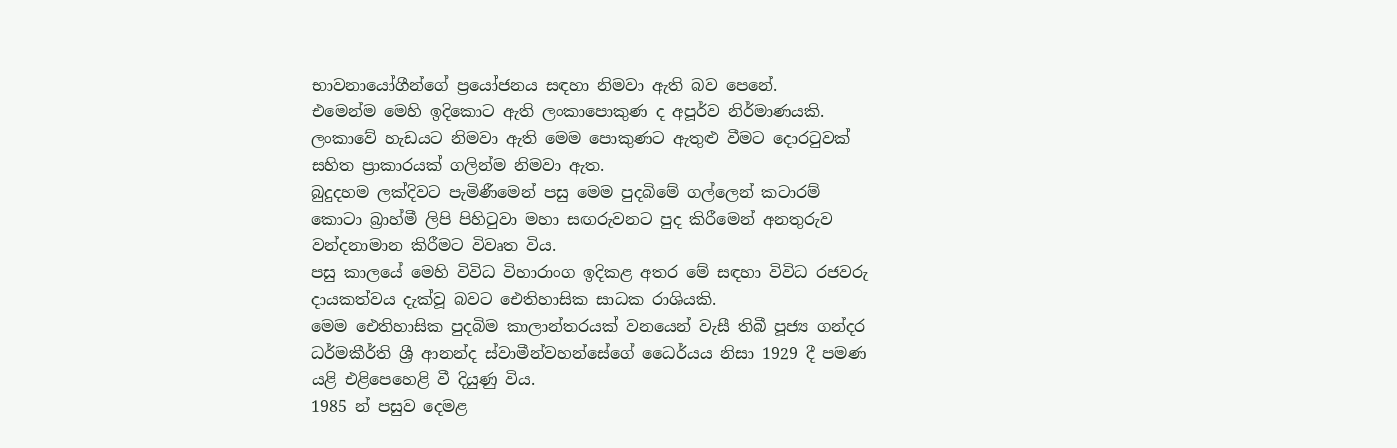භාවනායෝගීන්ගේ ප්‍රයෝජනය සඳහා නිමවා ඇති බව පෙනේ.
එමෙන්ම මෙහි ඉදිකොට ඇති ලංකාපොකුණ ද අපූර්ව නිර්මාණයකි.
ලංකාවේ හැඩයට නිමවා ඇති මෙම පොකුණට ඇතුළු වීමට දොරටුවක් සහිත ප්‍රාකාරයක් ගලින්ම නිමවා ඇත.
බුදුදහම ලක්දිවට පැමිණීමෙන් පසු මෙම පුදබිමේ ගල්ලෙන් කටාරම් කොටා බ්‍රාහ්මී ලිපි පිහිටුවා මහා සඟරුවනට පුද කිරීමෙන් අනතුරුව වන්දනාමාන කිරීමට විවෘත විය.
පසු කාලයේ මෙහි විවිධ විහාරාංග ඉදිකළ අතර මේ සඳහා විවිධ රජවරු දායකත්වය දැක්වූ බවට ඓතිහාසික සාධක රාශියකි.
මෙම ඓතිහාසික පුදබිම කාලාන්තරයක් වනයෙන් වැසී තිබී පූජ්‍ය ගන්දර ධර්මකීර්ති ශ්‍රී ආනන්ද ස්වාමීන්වහන්සේගේ ධෛර්යය නිසා 1929 දී පමණ යළි එළිපෙහෙළි වී දියුණු විය.
1985 න් පසුව දෙමළ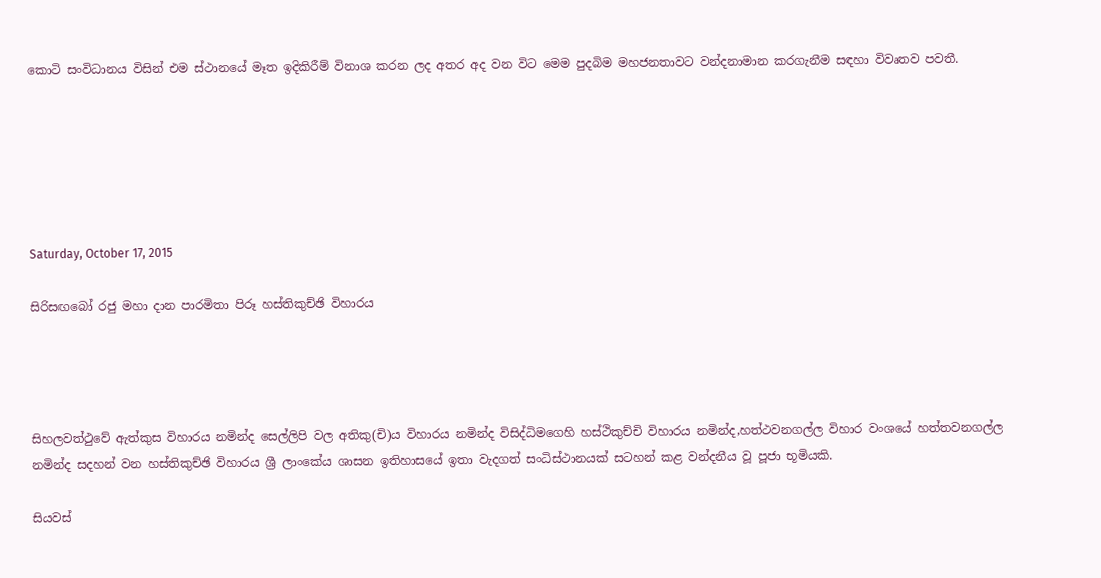කොටි සංවිධානය විසින් එම ස්ථානයේ මෑත ඉදිකිරීම් විනාශ කරන ලද අතර අද වන විට මෙම පුදබිම මහජනතාවට වන්දනාමාන කරගැනීම සඳහා විවෘතව පවතී.






Saturday, October 17, 2015

සිරිසඟබෝ රජු මහා දාන පාරමිතා පිරූ හස්තිකුච්ඡි විහාරය




සිහලවත්ථුවේ ඇත්කුස විහාරය නමින්ද සෙල්ලිපි වල අතිකු(චි)ය විහාරය නමින්ද විසිද්ධිමගෙහි හස්ථිකුච්චි විහාරය නමින්ද,හත්ථවනගල්ල විහාර වංශයේ හත්තවනගල්ල නමින්ද සදහන් වන හස්තිකුච්ඡි විහාරය ශ්‍රී ලාංකේය ශාසන ඉතිහාසයේ ඉතා වැදගත් සංධිස්ථානයක් සටහන් කළ වන්දනීය වූ පූජා භූමියකි.

සියවස්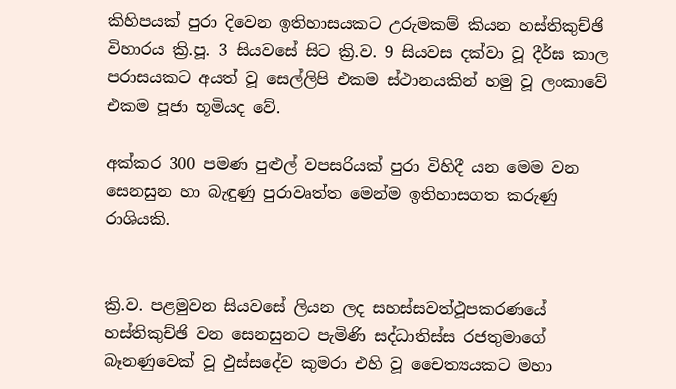කිහිපයක් පුරා දිවෙන ඉතිහාසයකට උරුමකම් කියන හස්තිකුච්ඡි විහාරය ක්‍රි.පූ. 3 සියවසේ සිට ක්‍රි.ව. 9 සියවස දක්වා වූ දීර්ඝ කාල පරාසයකට අයත් වූ සෙල්ලිපි එකම ස්ථානයකින් හමු වූ ලංකාවේ එකම පූජා භූමියද වේ.

අක්කර 300 පමණ පුළුල් වපසරියක් පුරා විහිදී යන මෙම වන සෙනසුන හා බැඳුණු පුරාවෘත්ත මෙන්ම ඉතිහාසගත කරුණු රාශියකි.


ක්‍රි.ව. පළමුවන සියවසේ ලියන ලද සහස්සවත්ථූපකරණයේ හස්තිකුච්ඡි වන සෙනසුනට පැමිණි සද්ධාතිස්ස රජතුමාගේ බෑනණුවෙක් වූ ඵුස්සදේව කුමරා එහි වූ චෛත්‍යයකට මහා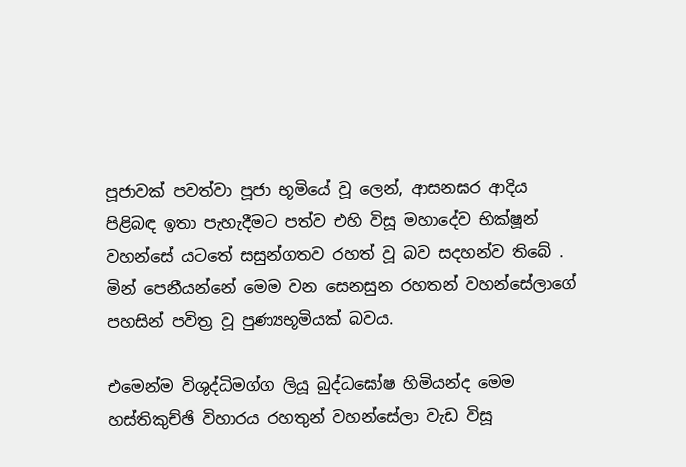පූජාවක් පවත්වා පූජා භූමියේ වූ ලෙන්, ආසනඝර ආදිය පිළිබඳ ඉතා පැහැදීමට පත්ව එහි විසූ මහාදේව භික්ෂූන් වහන්සේ යටතේ සසුන්ගතව රහත් වූ බව සදහන්ව තිබේ . මින් පෙනීයන්නේ මෙම වන සෙනසුන රහතන් වහන්සේලාගේ පහසින් පවිත්‍ර වූ පුණ්‍යභූමියක් බවය.

එමෙන්ම විශුද්ධිමග්ග ලියූ බුද්ධඝෝෂ හිමියන්ද මෙම හස්තිකුච්ඡි විහාරය රහතුන් වහන්සේලා වැඩ විසූ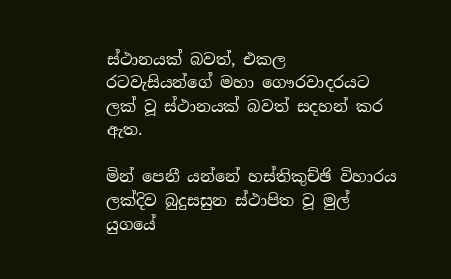ස්ථානයක් බවත්, එකල රටවැසියන්ගේ මහා ගෞරවාදරයට ලක් වූ ස්ථානයක් බවත් සදහන් කර ඇත.

මින් පෙනී යන්නේ හස්තිකුච්ඡි විහාරය ලක්දිව බුදුසසුන ස්ථාපිත වූ මුල් යුගයේ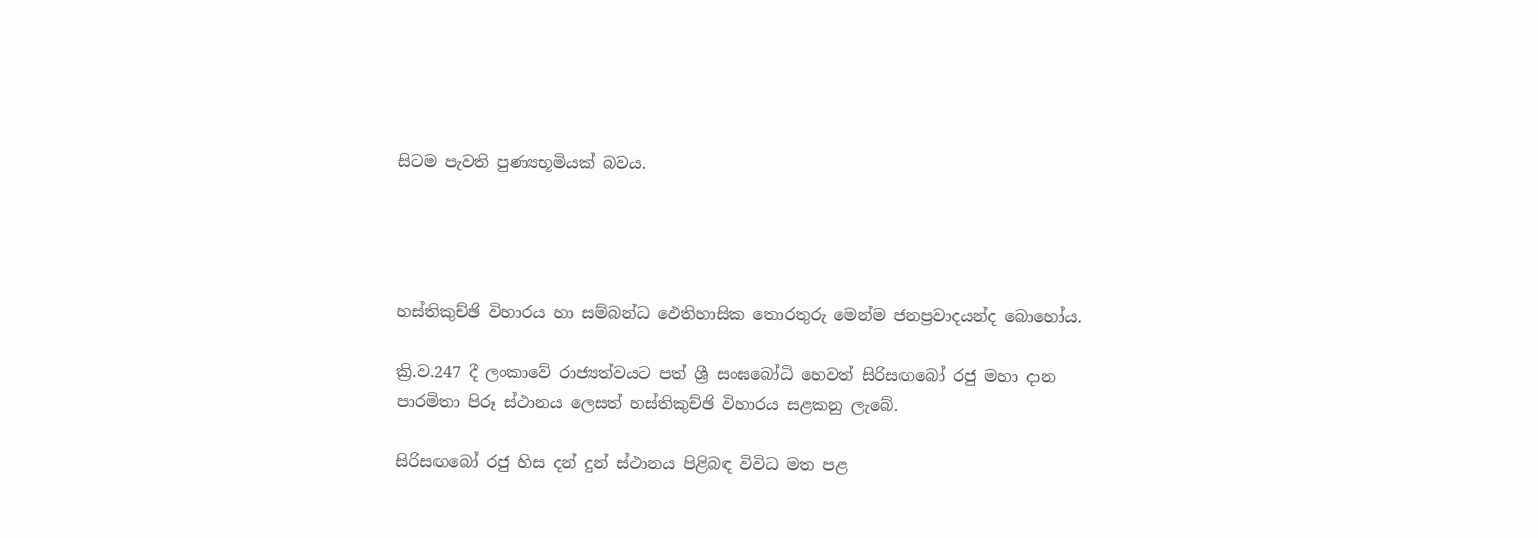සිටම පැවති පුණ්‍යභූමියක් බවය.




හස්තිකුච්ඡි විහාරය හා සම්බන්ධ ඵෙතිහාසික තොරතුරු මෙන්ම ජනප්‍රවාදයන්ද බොහෝය.

ක්‍රි.ව.247 දී ලංකාවේ රාජ්‍යත්වයට පත් ශ්‍රී සංඝබෝධි හෙවත් සිරිසඟබෝ රජු මහා දාන පාරමිතා පිරූ ස්ථානය ලෙසත් හස්තිකුච්ඡි විහාරය සළකනු ලැබේ.

සිරිසඟබෝ රජු හිස දන් දුන් ස්ථානය පිළිබඳ විවිධ මත පළ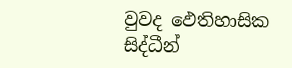වුවද ‍ඵෙතිහාසික සිද්ධීන්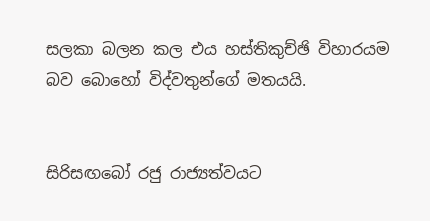සලකා බලන කල එය හස්තිකුච්ඡි විහාරයම බව බොහෝ විද්වතුන්ගේ මතයයි.


සිරිසඟබෝ රජු රාජ්‍යත්වයට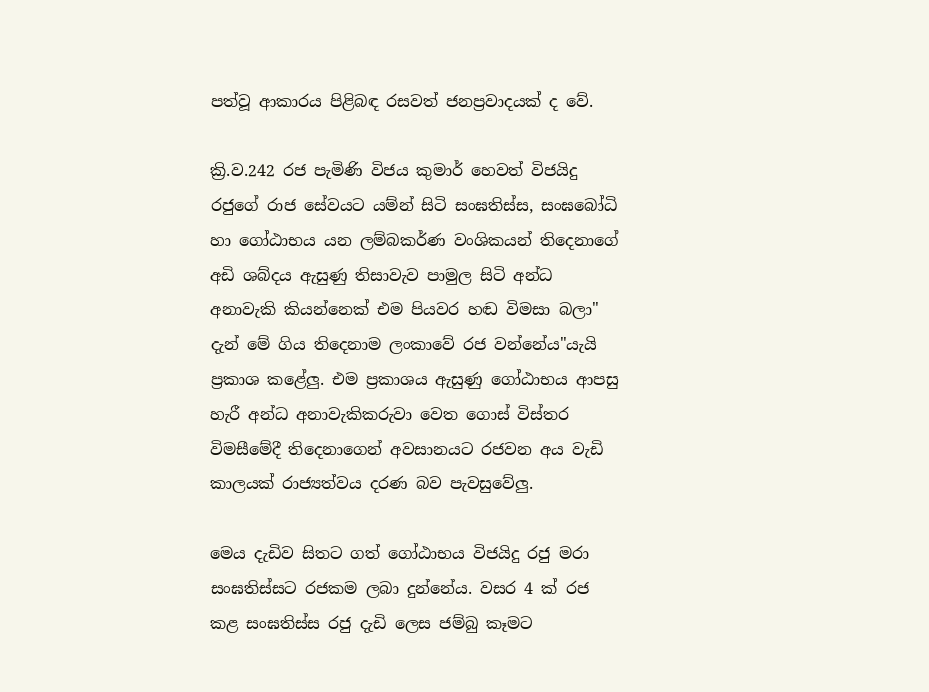පත්වූ ආකාරය පිළිබඳ රසවත් ජනප්‍රවාදයක් ද වේ.

ක්‍රි.ව.242 රජ පැමිණි විජය කුමාර් හෙවත් විජයිදු රජුගේ රාජ සේවයට යම්න් සිටි සංඝතිස්ස, සංඝබෝධි හා ගෝඨාභය යන ලම්බකර්ණ වංශිකයන් තිදෙනාගේ අඩි ශබ්දය ඇසුණු තිසාවැව පාමුල සිටි අන්ධ අනාවැකි කියන්නෙක් එම පියවර හඬ විමසා බලා" දැන් මේ ගිය තිදෙනාම ලංකාවේ රජ වන්නේය"යැයි ප්‍රකාශ කළේලු. එම ප්‍රකාශය ඇසුණු ගෝඨාභය ආපසු හැරී අන්ධ අනාවැකිකරුවා වෙත ගොස් විස්තර විමසීමේදී තිදෙනාගෙන් අවසානයට රජවන අය වැඩි කාලයක් රාජ්‍යත්වය දරණ බව පැවසුවේලු.

මෙය දැඩිව සිතට ගත් ගෝඨාභය විජයිදු රජු මරා සංඝතිස්සට රජකම ලබා දුන්නේය. වසර 4 ක් රජ කළ සංඝතිස්ස රජු දැඩි ලෙස ජම්බු කෑමට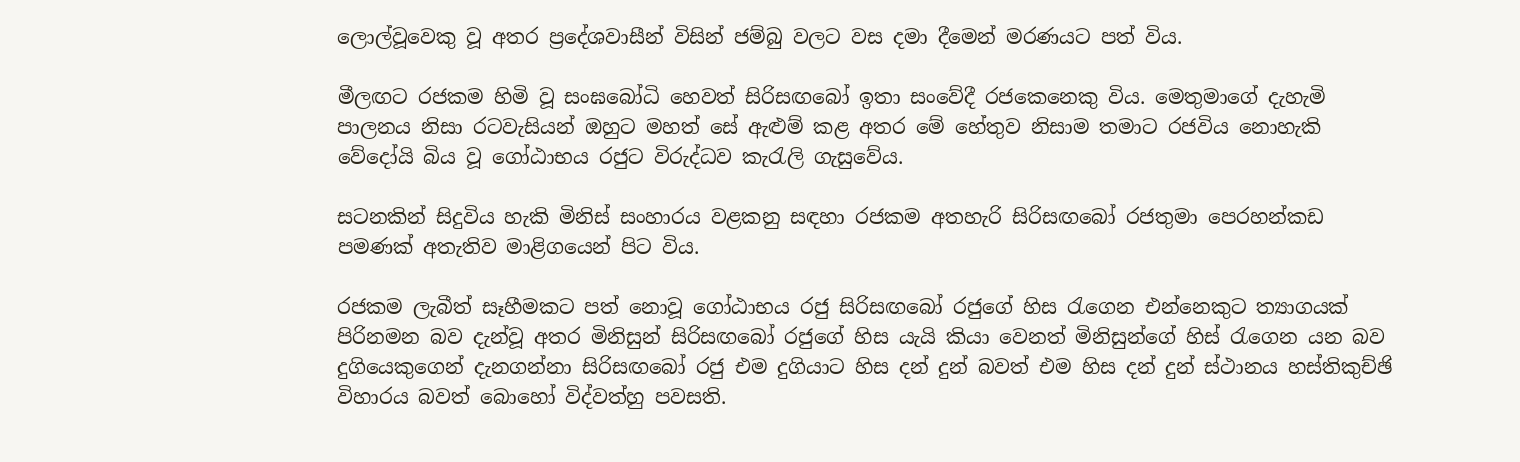ලොල්වූවෙකු වූ අතර ප්‍රදේශවාසීන් විසින් ජම්බු වලට වස දමා දීමෙන් මරණයට පත් විය.

මීලඟට රජකම හිමි වූ සංඝබෝධි හෙවත් සිරිසඟබෝ ඉතා සංවේදී රජකෙනෙකු විය. මෙතුමාගේ දැහැමි පාලනය නිසා රටවැසියන් ඔහුට මහත් සේ ඇළුම් කළ අතර මේ හේතුව නිසාම තමාට රජවිය නොහැකි වේදෝයි බිය වූ ගෝඨාභය රජුට විරුද්ධව කැරැලි ගැසුවේය.

සටනකින් සිදුවිය හැකි මිනිස් සංහාරය වළකනු සඳහා රජකම අතහැරි සිරිසඟබෝ රජතුමා පෙරහන්කඩ පමණක් අතැතිව මාළිගයෙන් පිට විය.

රජකම ලැබීත් සෑහීමකට පත් නොවූ ගෝඨාභය රජු සිරිසඟබෝ රජුගේ හිස රැගෙන එන්නෙකුට ත්‍යාගයක් පිරිනමන බව දැන්වූ අතර මිනිසුන් සිරිසඟබෝ රජුගේ හිස යැයි කියා වෙනත් මිනිසුන්ගේ හිස් රැගෙන යන බව දුගියෙකුගෙන් දැනගන්නා සිරිසඟබෝ රජු එම දුගියාට හිස දන් දුන් බවත් එම හිස දන් දුන් ස්ථානය හස්තිකුච්ඡි විහාරය බවත් බොහෝ විද්වත්හු පවසති.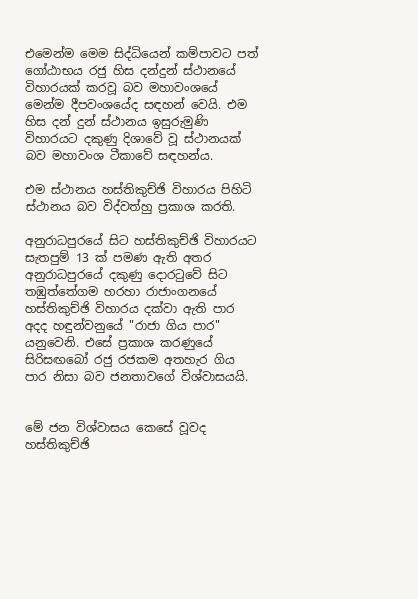එමෙන්ම මෙම සිද්ධියෙන් කම්පාවට පත් ගෝඨාභය රජු හිස දන්දුන් ස්ථානයේ විහාරයක් කරවූ බව මහාවංශයේ මෙන්ම දීපවංශයේද සඳහන් වෙයි. එම හිස දන් දුන් ස්ථානය ඉසුරුමුණි විහාරයට දකුණු දිශාවේ වූ ස්ථානයක් බව මහාවංශ ටීකාවේ සඳහන්ය.

එම ස්ථානය හස්තිකුච්ඡි විහාරය පිහිටි ස්ථානය බව විද්වත්හු ප්‍රකාශ කරති.

අනුරාධපුරයේ සිට හස්තිකුච්ඡි විහාරයට සැතපුම් 13 ක් පමණ ඇති අතර අනුරාධපුරයේ දකුණු දොරටුවේ සිට තඹුත්තේගම හරහා රාජාංගනයේ හස්තිකුච්ඡි විහාරය දක්වා ඇති පාර අදද හඳුන්වනුයේ "රාජා ගිය පාර" යනුවෙනි. එසේ ප්‍රකාශ කරණුයේ සිරිසඟබෝ රජු රජකම අතහැර ගිය පාර නිසා බව ජනතාවගේ විශ්වාසයයි.


මේ ජන විශ්වාසය කෙසේ වූවද හස්තිකුච්ඡි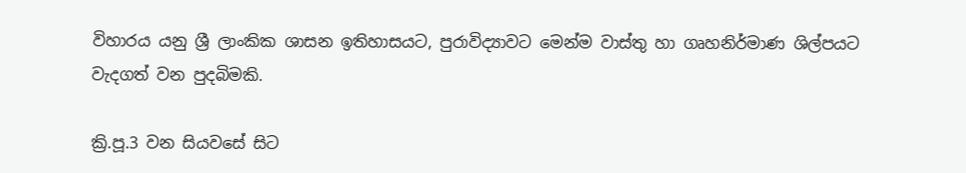විහාරය යනු ශ්‍රී ලාංකික ශාසන ඉතිහාසයට, පුරාවිද්‍යාවට මෙන්ම වාස්තු හා ගෘහනිර්මාණ ශිල්පයට වැදගත් වන පුදබිමකි.

ක්‍රි.පූ.3 වන සියවසේ සිට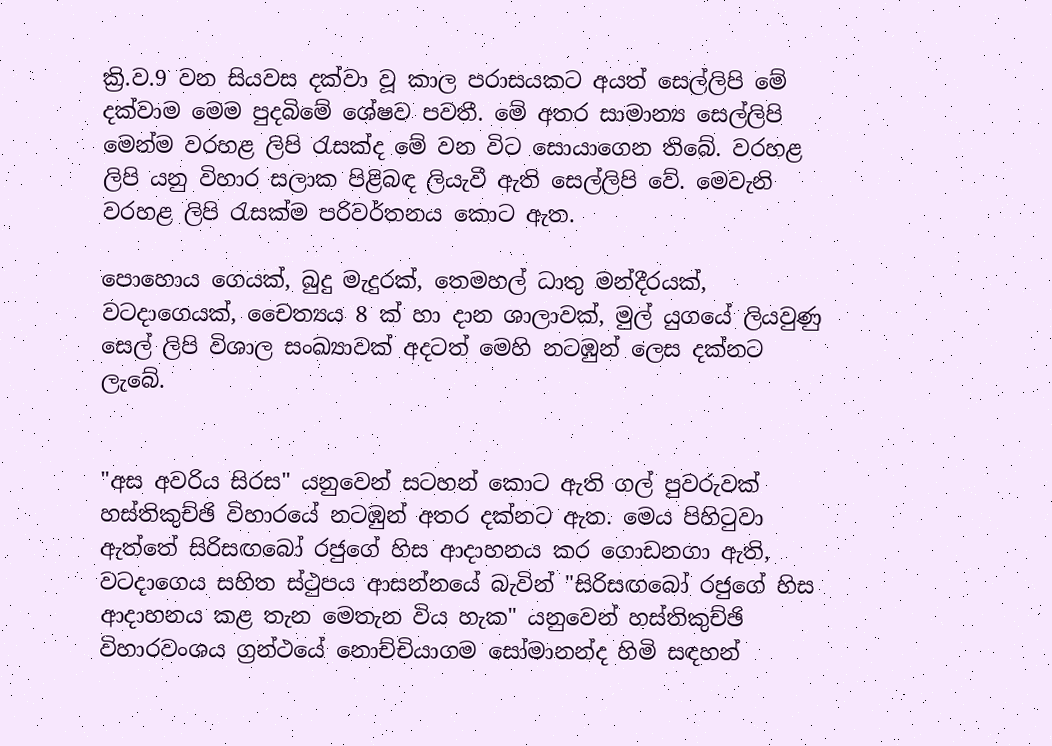ක්‍රි.ව.9 වන සියවස දක්වා වූ කාල පරාසයකට අයත් සෙල්ලිපි මේ දක්වාම මෙම පුදබිමේ ශේෂව පවතී. මේ අතර සාමාන්‍ය සෙල්ලිපි මෙන්ම වරහළ ලිපි රැසක්ද මේ වන විට සොයාගෙන තිබේ. වරහළ ලිපි යනු විහාර සලාක පිළිබඳ ලියැවී ඇති සෙල්ලිපි වේ. මෙවැනි වරහළ ලිපි රැසක්ම පරිවර්තනය කොට ඇත.

පොහොය ගෙයක්, බුදු මැදුරක්, තෙමහල් ධාතු මන්දීරයක්, වටදාගෙයක්, චෛත්‍යය 8 ක් හා දාන ශාලාවක්, මුල් යුගයේ ලියවුණු සෙල් ලිපි විශාල සංඛ්‍යාවක් අදටත් මෙහි නටඹුන් ලෙස දක්නට ලැබේ.


"අස අවරිය සිරස" යනුවෙන් සටහන් කොට ඇති ගල් පුවරුවක් හස්තිකුච්ඡි විහාරයේ නටඹුන් අතර දක්නට ඇත. මෙය පිහිටුවා ඇත්තේ සිරිසඟබෝ රජුගේ හිස ආදාහනය කර ගොඩනගා ඇති, වටදාගෙය සහිත ස්ථුපය ආසන්නයේ බැවින් "සිරිසඟබෝ රජුගේ හිස ආදාහනය කළ තැන මෙතැන විය හැක" යනුවෙන් හස්තිකුච්ඡි විහාරවංශය ග්‍රන්ථයේ නොච්චියාගම සෝමානන්ද හිමි සඳහන්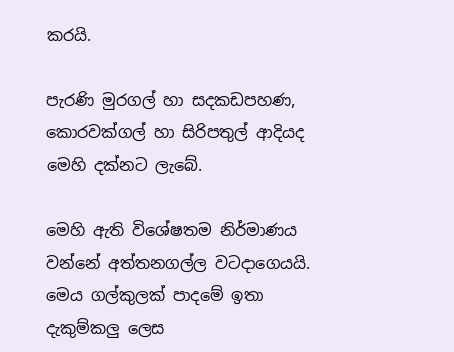කරයි.

පැරණි මුරගල් හා සදකඩපහණ, කොරවක්ගල් හා සිරිපතුල් ආදියද මෙහි දක්නට ලැබේ.

මෙහි ඇති විශේෂතම නිර්මාණය වන්නේ අත්තනගල්ල වටදාගෙයයි. මෙය ගල්කුලක් පාදමේ ඉතා දැකුම්කලු ලෙස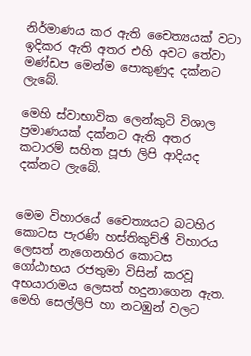නිර්මාණය කර ඇති චෛත්‍යයක් වටා ඉදිකර ඇති අතර එහි අවට තේවා මණ්ඩප මෙන්ම පොකුණුද දක්නට ලැබේ.

මෙහි ස්වාභාවික ලෙන්කුටි විශාල ප්‍රමාණයක් දක්නට ඇති අතර කටාරම් සහිත පූජා ලිපි ආදියද දක්නට ලැබේ.


මෙම විහාරයේ චෛත්‍යයට බටහිර කොටස පැරණි හස්තිකුච්ඡි විහාරය ලෙසත් නැගෙනහිර කොටස ගෝඨාභය රජතුමා විසින් කරවූ අභයාරාමය ලෙසත් හදුනාගෙන ඇත. මෙහි සෙල්ලිපි හා නටඹුන් වලට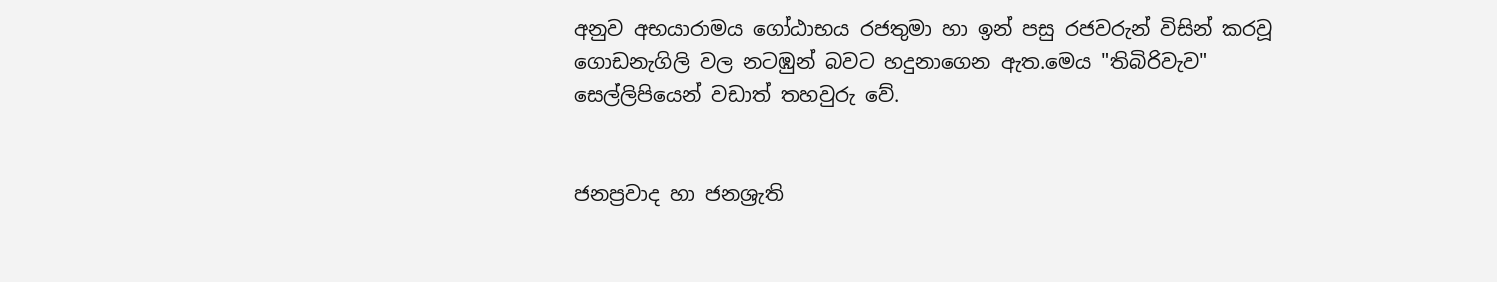අනුව අභයාරාමය ගෝඨාභය රජතුමා හා ඉන් පසු රජවරුන් විසින් කරවූ ගොඩනැගිලි වල නටඹුන් බවට හදුනාගෙන ඇත.මෙය "තිබිරිවැව" සෙල්ලිපියෙන් වඩාත් තහවුරු වේ.


ජනප්‍රවාද හා ජනශ්‍රැති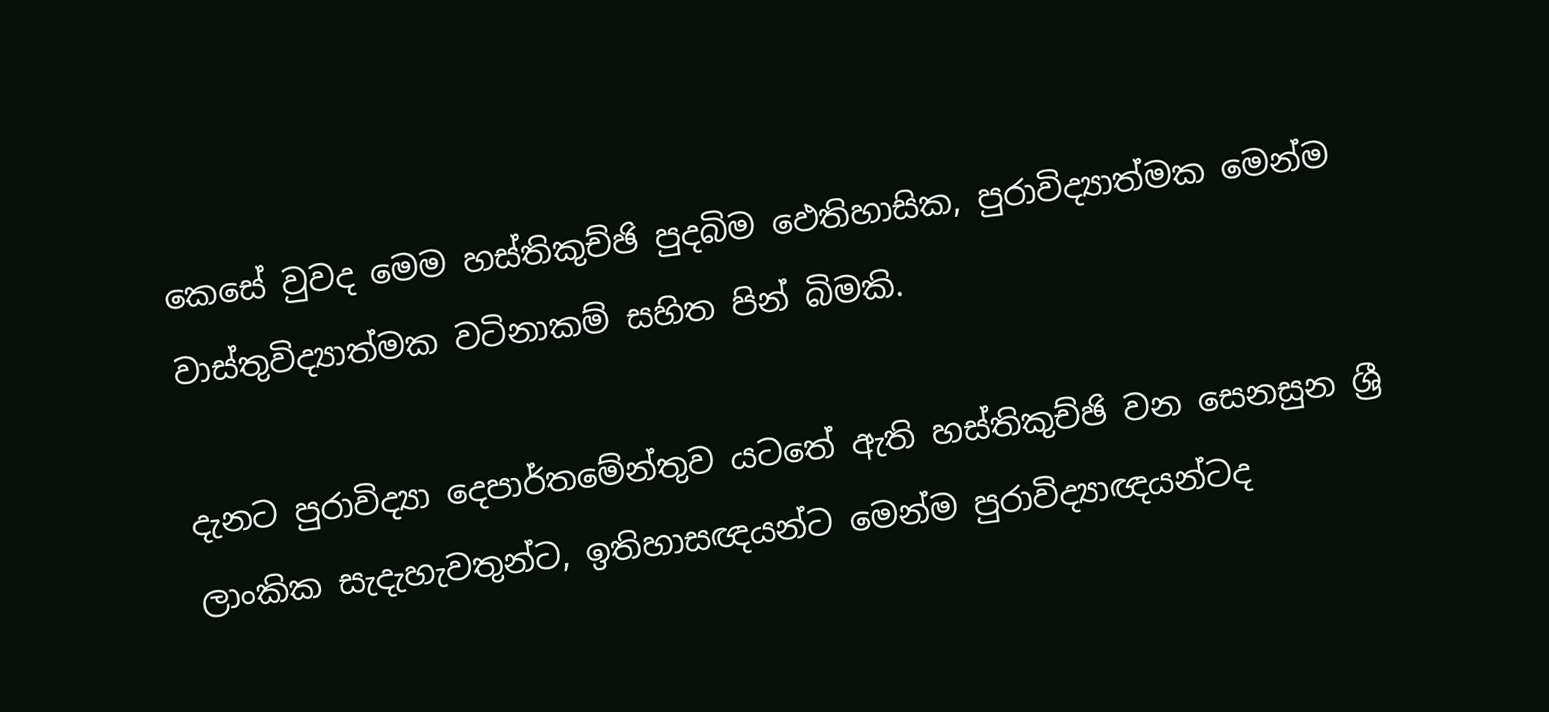කෙසේ වුවද මෙම හස්තිකුච්ඡි පුදබිම ඵෙතිහාසික, පුරාවිද්‍යාත්මක මෙන්ම වාස්තුවිද්‍යාත්මක වටිනාකම් සහිත පින් බිමකි.

දැනට පුරාවිද්‍යා දෙපාර්තමේන්තුව යටතේ ඇති හස්තිකුච්ඡි වන සෙනසුන ශ්‍රී ලාංකික සැදැහැවතුන්ට, ඉතිහාසඥයන්ට මෙන්ම පුරාවිද්‍යාඥයන්ටද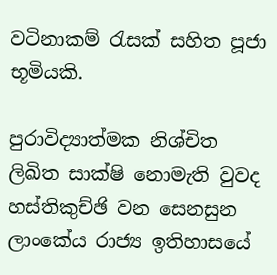වටිනාකම් රැසක් සහිත පූජා භූමියකි.

පුරාවිද්‍යාත්මක නිශ්චිත ලිඛිත සාක්ෂි නොමැති වුවද හස්තිකුච්ඡි වන සෙනසුන ලාංකේය රාජ්‍ය ඉතිහාසයේ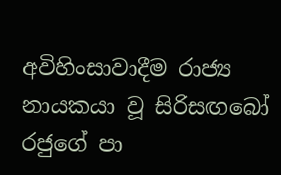අවිහිංසාවාදීම රාජ්‍ය නායකයා වූ සිරිසඟබෝ රජුගේ පා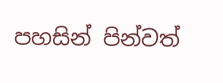පහසින් පින්වත්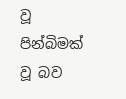වූ පින්බිමක් වූ බව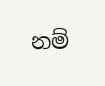නම්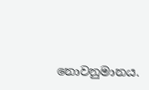නොවනුමානය.